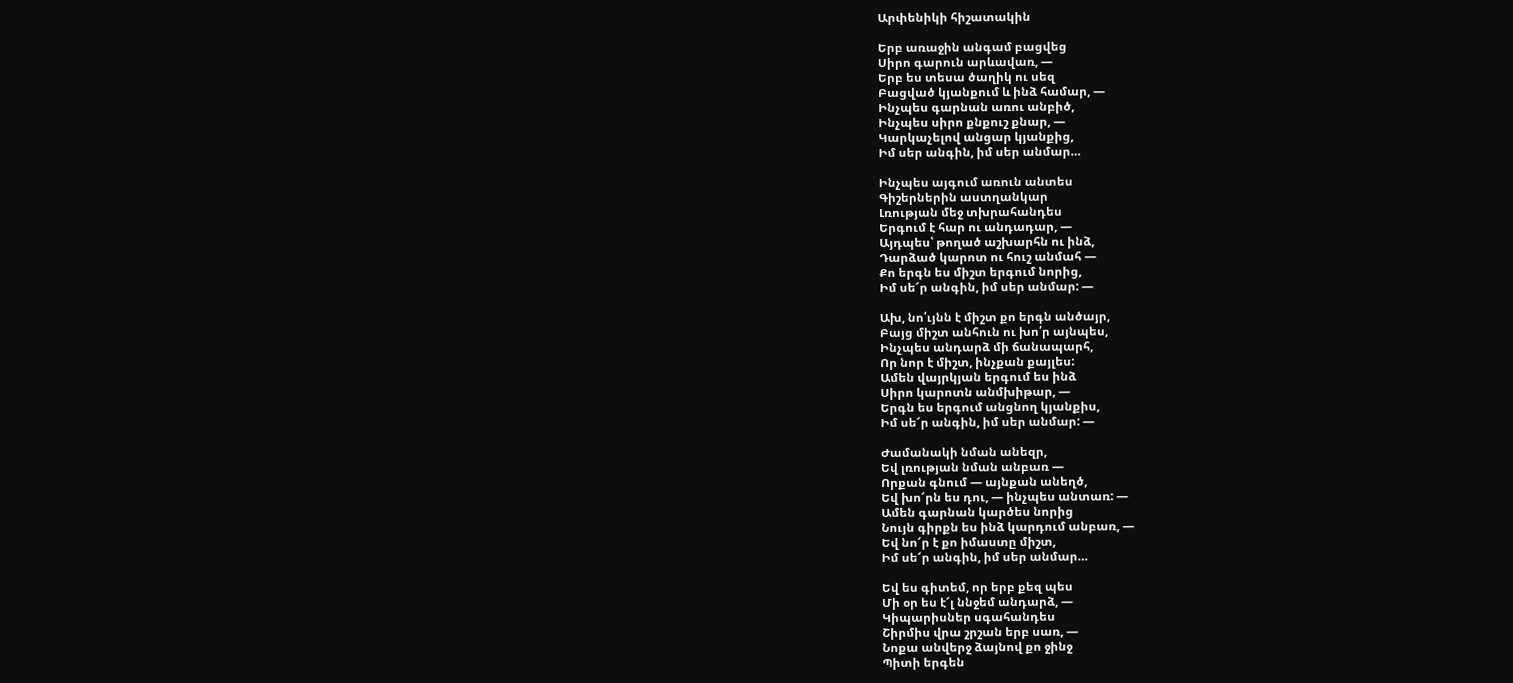Արփենիկի հիշատակին

Երբ առաջին անգամ բացվեց
Սիրո գարուն արևավառ, —
Երբ ես տեսա ծաղիկ ու սեզ
Բացված կյանքում և ինձ համար, —
Ինչպես գարնան առու անբիծ,
Ինչպես սիրո քնքուշ քնար, —
Կարկաչելով անցար կյանքից,
Իմ սեր անգին, իմ սեր անմար…

Ինչպես այգում առուն անտես
Գիշերներին աստղանկար
Լռության մեջ տխրահանդես
Երգում է հար ու անդադար, —
Այդպես՝ թողած աշխարհն ու ինձ,
Դարձած կարոտ ու հուշ անմահ —
Քո երգն ես միշտ երգում նորից,
Իմ սե՜ր անգին, իմ սեր անմար: —

Ախ, նո՛ւյնն է միշտ քո երգն անծայր,
Բայց միշտ անհուն ու խո՛ր այնպես,
Ինչպես անդարձ մի ճանապարհ,
Որ նոր է միշտ, ինչքան քայլես:
Ամեն վայրկյան երգում ես ինձ
Սիրո կարոտն անմխիթար, —
Երգն ես երգում անցնող կյանքիս,
Իմ սե՜ր անգին, իմ սեր անմար: —

Ժամանակի նման անեզր,
Եվ լռության նման անբառ —
Որքան գնում — այնքան անեղծ,
Եվ խո՜րն ես դու, — ինչպես անտառ: —
Ամեն գարնան կարծես նորից
Նույն գիրքն ես ինձ կարդում անբառ, —
Եվ նո՜ր է քո իմաստը միշտ,
Իմ սե՜ր անգին, իմ սեր անմար…

Եվ ես գիտեմ, որ երբ քեզ պես
Մի օր ես է՜լ ննջեմ անդարձ, —
Կիպարիսներ սգահանդես
Շիրմիս վրա շրշան երբ սառ, —
Նոքա անվերջ ձայնով քո ջինջ
Պիտի երգեն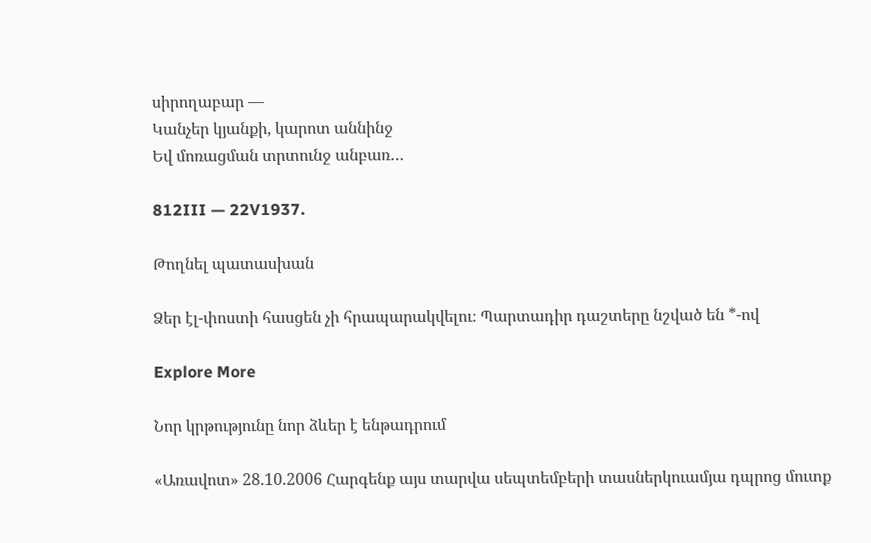սիրողաբար —
Կանչեր կյանքի, կարոտ աննինջ
Եվ մոռացման տրտունջ անբառ…

812III — 22V1937.

Թողնել պատասխան

Ձեր էլ-փոստի հասցեն չի հրապարակվելու։ Պարտադիր դաշտերը նշված են *-ով

Explore More

Նոր կրթությունը նոր ձևեր է ենթադրում

«Առավոտ» 28.10.2006 Հարգենք այս տարվա սեպտեմբերի տասներկուամյա դպրոց մուտք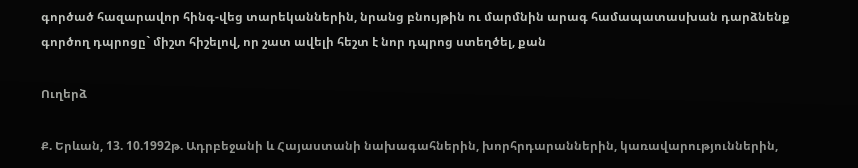գործած հազարավոր հինգ-վեց տարեկաններին, նրանց բնույթին ու մարմնին արագ համապատասխան դարձնենք գործող դպրոցը` միշտ հիշելով, որ շատ ավելի հեշտ է նոր դպրոց ստեղծել, քան

Ուղերձ

Ք. Երևան, 13. 10.1992թ. Ադրբեջանի և Հայաստանի նախագահներին, խորհրդարաններին, կառավարություններին,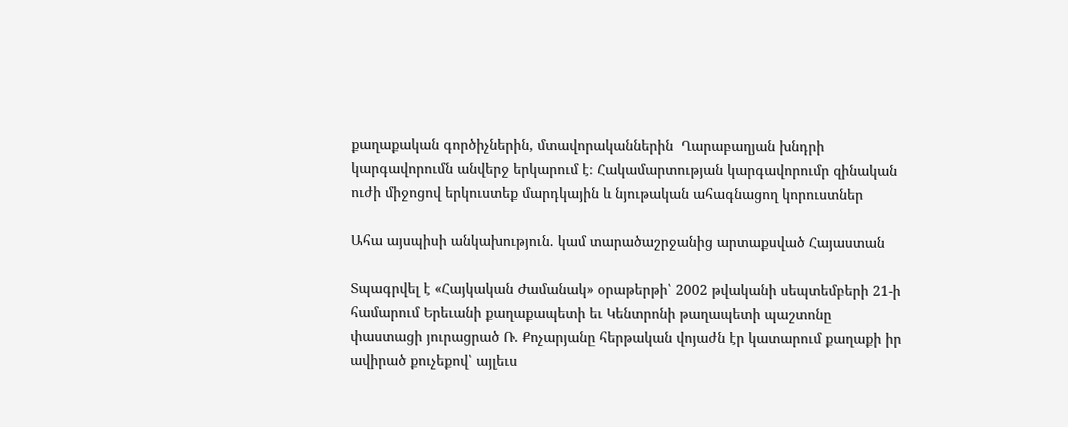քաղաքական գործիչներին, մտավորականներին  Ղարաբաղյան խնդրի կարգավորումն անվերջ երկարում է։ Հակամարտության կարգավորումր զինական ուժի միջոցով երկուստեք մարդկային և նյութական ահագնացող կորուստներ

Ահա այսպիսի անկախություն. կամ տարածաշրջանից արտաքսված Հայաստան

Տպագրվել է «Հայկական Ժամանակ» օրաթերթի՝ 2002 թվականի սեպտեմբերի 21-ի համարում Երեւանի քաղաքապետի եւ Կենտրոնի թաղապետի պաշտոնը փաստացի յուրացրած Ռ. Քոչարյանը հերթական վոյաժն էր կատարում քաղաքի իր ավիրած քուչեքով՝ այլեւս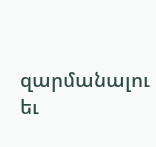զարմանալու եւ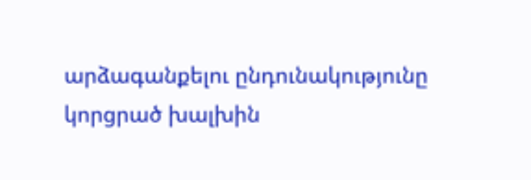արձագանքելու ընդունակությունը կորցրած խալխին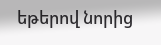եթերով նորից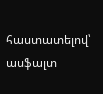հաստատելով՝ ասֆալտ